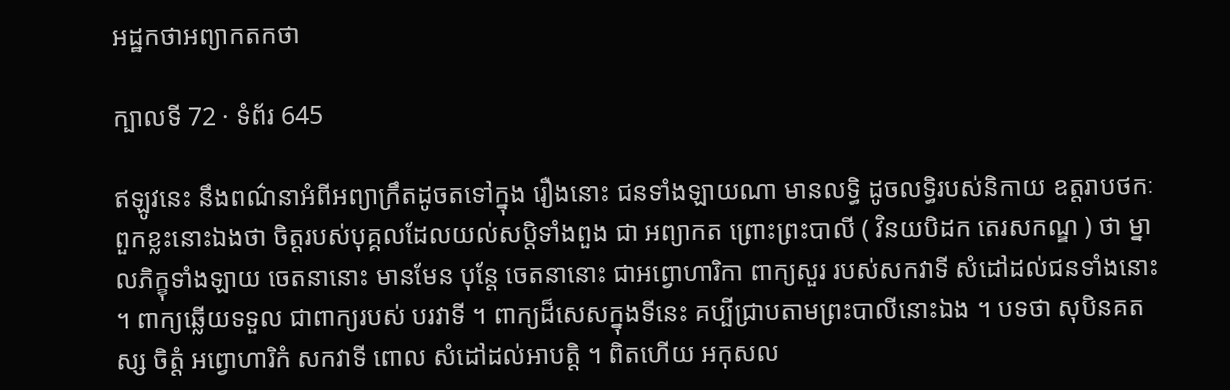អដ្ឋកថាអព្យាកតកថា

ក្បាលទី 72 · ទំព័រ 645

ឥឡូវនេះ នឹងពណ៌នាអំពីអព្យាក្រឹតដូចតទៅក្នុង រឿងនោះ ជនទាំងឡាយណា មានលទ្ធិ ដូចលទ្ធិរបស់និកាយ ឧត្តរាបថកៈពួកខ្លះនោះឯងថា ចិត្តរបស់បុគ្គលដែលយល់សប្តិទាំងពួង ជា អព្យាកត ព្រោះព្រះបាលី ( វិនយបិដក តេរសកណ្ឌ ) ថា ម្នាលភិក្ខុទាំងឡាយ ចេតនានោះ មានមែន បុន្តែ ចេតនានោះ ជាអព្វោហារិកា ពាក្យសួរ របស់សកវាទី សំដៅដល់ជនទាំងនោះ ។ ពាក្យឆ្លើយទទួល ជាពាក្យរបស់ បរវាទី ។ ពាក្យដ៏សេសក្នុងទីនេះ គប្បីជ្រាបតាមព្រះបាលីនោះឯង ។ បទថា សុបិនគតស្ស ចិត្តំ អព្វោហារិកំ សកវាទី ពោល សំដៅដល់អាបត្តិ ។ ពិតហើយ អកុសល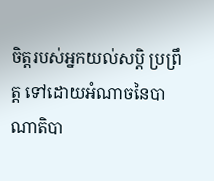ចិត្តរបស់អ្នកយល់សប្តិ ប្រព្រឹត្ត ទៅដោយអំណាចនៃបាណាតិបា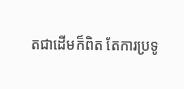តជាដើមក៏ពិត តែការប្រទូ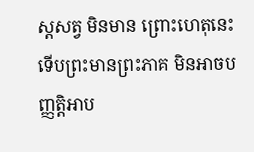ស្តសត្វ មិនមាន ព្រោះហេតុនេះ ទើបព្រះមានព្រះភាគ មិនអាចបញ្ញត្តិអាប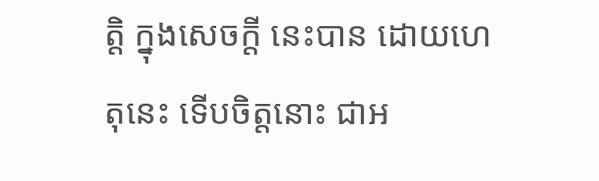ត្តិ ក្នុងសេចក្តី នេះបាន ដោយហេតុនេះ ទើបចិត្តនោះ ជាអ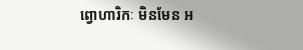ព្វោហារិកៈ មិនមែន អ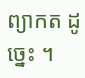ព្យាកត ដូច្នេះ ។